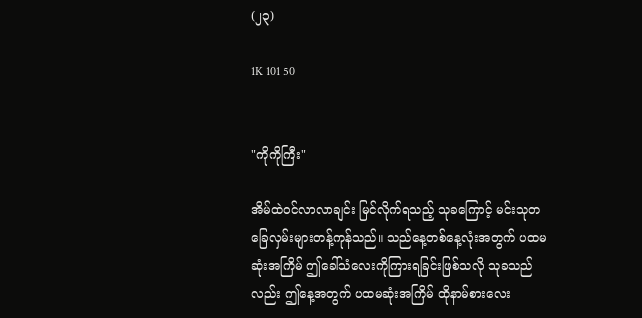(၂၃)

1K 101 50


"ကိုကိုကြီး"

အိမ်ထဲဝင်လာလာချင်း မြင်လိုက်ရသည့် သုခကြောင့် မင်းသုတခြေလှမ်းများတန့်ကုန်သည်။ သည်နေ့တစ်နေ့လုံးအတွက် ပထမဆုံးအကြိမ် ဤခေါ်သံလေးကိုကြားရခြင်းဖြစ်သလို သုခသည်လည်း ဤနေ့အတွက် ပထမဆုံးအကြိမ် ထိုနာမ်စားလေး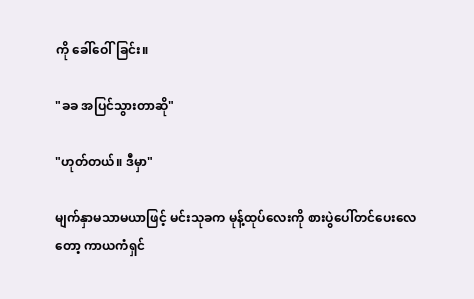ကို ခေါ်ဝေါ်ခြင်း။

"ခခ အပြင်သွားတာဆို"

"ဟုတ်တယ်။ ဒီမှာ"

မျက်နှာမသာမယာဖြင့် မင်းသုခက မုန့်ထုပ်လေးကို စားပွဲပေါ်တင်ပေးလေတော့ ကာယကံရှင်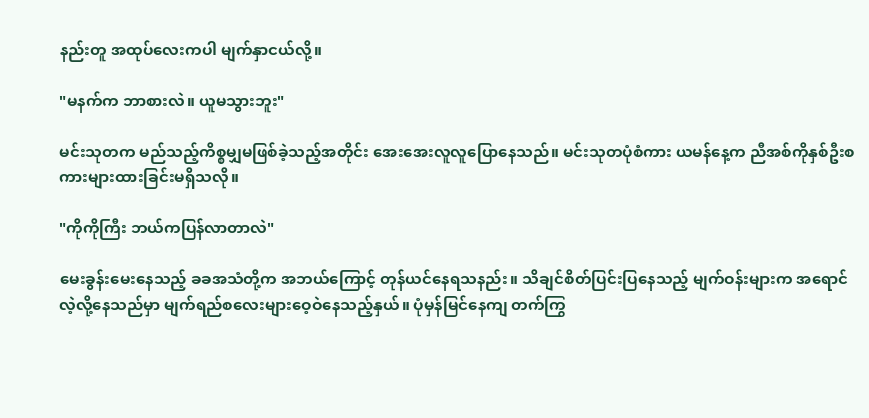နည်းတူ အထုပ်လေးကပါ မျက်နှာငယ်လို့။

"မနက်က ဘာစားလဲ။ ယူမသွားဘူး"

မင်းသုတက မည်သည့်ကိစ္စမျှမဖြစ်ခဲ့သည့်အတိုင်း အေးအေးလူလူပြောနေသည်။ မင်းသုတပုံစံကား ယမန်နေ့က ညီအစ်ကိုနှစ်ဦးစကားများထားခြင်းမရှိသလို။

"ကိုကိုကြီး ဘယ်ကပြန်လာတာလဲ"

မေးခွန်းမေးနေသည့် ခခအသံတို့က အဘယ်ကြောင့် တုန်ယင်နေရသနည်း။ သိချင်စိတ်ပြင်းပြနေသည့် မျက်ဝန်းများက အရောင်လဲ့လို့နေသည်မှာ မျက်ရည်စလေးများဝေ့ဝဲနေသည့်နှယ်။ ပုံမှန်မြင်နေကျ တက်ကြွ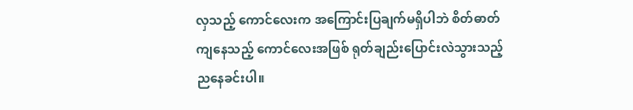လှသည့် ကောင်လေးက အကြောင်းပြချက်မရှိပါဘဲ စိတ်ဓာတ်ကျနေသည့် ကောင်လေးအဖြစ် ရုတ်ချည်းပြောင်းလဲသွားသည့် ညနေခင်းပါ။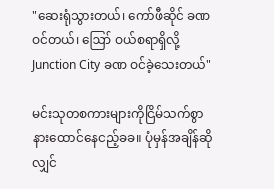"ဆေးရုံသွားတယ်၊ ကော်ဖီဆိုင် ခဏဝင်တယ်၊ ဪ ဝယ်စရာရှိလို့ Junction City ခဏ ဝင်ခဲ့သေးတယ်"

မင်းသုတစကားများကိုငြိမ်သက်စွာနားထောင်နေငည့်ခခ။ ပုံမှန်အချိန်ဆိုလျှင်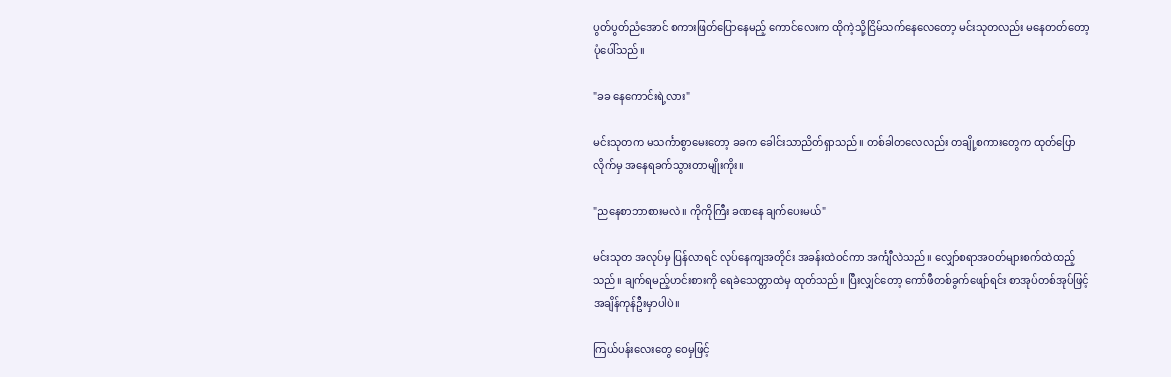ပွတ်ပွတ်ညံအောင် စကားဖြတ်ပြောနေမည့် ကောင်လေးက ထိုကဲ့သို့ငြိမ်သက်နေလေတော့ မင်းသုတလည်း မနေတတ်တော့ပုံပေါ်သည်။

"ခခ နေကောင်းရဲ့လား"

မင်းသုတက မသင်္ကာစွာမေးတော့ ခခက ခေါင်းသာညိတ်ရှာသည်။ တစ်ခါတလေလည်း တချို့စကားတွေက ထုတ်ပြောလိုက်မှ အနေရခက်သွားတာမျိုးကိုး။

"ညနေစာဘာစားမလဲ။ ကိုကိုကြီး ခဏနေ ချက်ပေးမယ်"

မင်းသုတ အလုပ်မှ ပြန်လာရင် လုပ်နေကျအတိုင်း အခန်းထဲဝင်ကာ အင်္ကျီလဲသည်။ လျှော်စရာအဝတ်များစက်ထဲထည့်သည်။ ချက်ရမည့်ဟင်းစားကို ရေခဲသေတ္တာထဲမှ ထုတ်သည်။ ပြီးလျှင်တော့ ကော်ဖီတစ်ခွက်ဖျော်ရင်း စာအုပ်တစ်အုပ်ဖြင့်အချိန်ကုန်ဦးမှာပါပဲ။

ကြယ်ပန်းလေးတွေ ဝေမှဖြင့်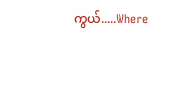ကွယ်.....Where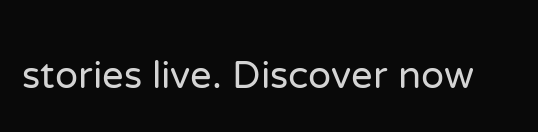stories live. Discover now